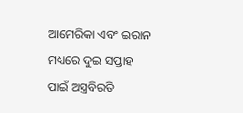ଆମେରିକା ଏବଂ ଇରାନ ମଧ୍ୟରେ ଦୁଇ ସପ୍ତାହ ପାଇଁ ଅସ୍ତ୍ରବିରତି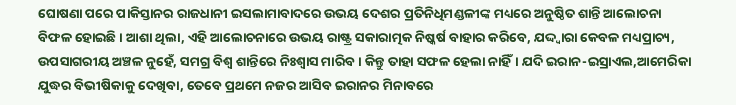ଘୋଷଣା ପରେ ପାକିସ୍ତାନର ରାଜଧାନୀ ଇସଲାମାବାଦରେ ଉଭୟ ଦେଶର ପ୍ରତିନିଧିମଣ୍ଡଳୀଙ୍କ ମଧ୍ୟରେ ଅନୁଷ୍ଠିତ ଶାନ୍ତି ଆଲୋଚନା ବିଫଳ ହୋଇଛି। ଆଶା ଥିଲା, ଏହି ଆଲୋଚନାରେ ଉଭୟ ରାଷ୍ଟ୍ର ସକାରାତ୍ମକ ନିଷ୍କର୍ଷ ବାହାର କରିବେ, ଯଦ୍ଦ୍ବାରା କେବଳ ମଧ୍ୟପ୍ରାଚ୍ୟ, ଉପସାଗରୀୟ ଅଞ୍ଚଳ ନୁହେଁ, ସମଗ୍ର ବିଶ୍ବ ଶାନ୍ତିରେ ନିଃଶ୍ବାସ ମାରିବ। କିନ୍ତୁ ତାହା ସଫଳ ହେଲା ନାହିଁ। ଯଦି ଇରାନ-ଇସ୍ରାଏଲ,ଆମେରିକା ଯୁଦ୍ଧର ବିଭୀଷିକାକୁ ଦେଖିବା, ତେବେ ପ୍ରଥମେ ନଜର ଆସିବ ଇରାନର ମିନାବରେ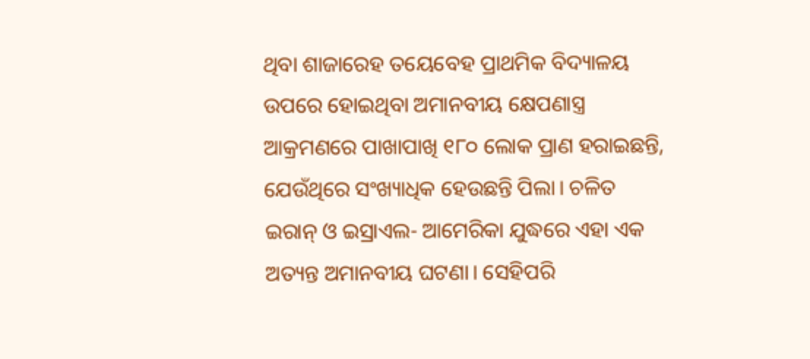ଥିବା ଶାଜାରେହ ତୟେବେହ ପ୍ରାଥମିକ ବିଦ୍ୟାଳୟ ଉପରେ ହୋଇଥିବା ଅମାନବୀୟ କ୍ଷେପଣାସ୍ତ୍ର ଆକ୍ରମଣରେ ପାଖାପାଖି ୧୮୦ ଲୋକ ପ୍ରାଣ ହରାଇଛନ୍ତି, ଯେଉଁଥିରେ ସଂଖ୍ୟାଧିକ ହେଉଛନ୍ତି ପିଲା। ଚଳିତ ଇରାନ୍ ଓ ଇସ୍ରାଏଲ- ଆମେରିକା ଯୁଦ୍ଧରେ ଏହା ଏକ ଅତ୍ୟନ୍ତ ଅମାନବୀୟ ଘଟଣା। ସେହିପରି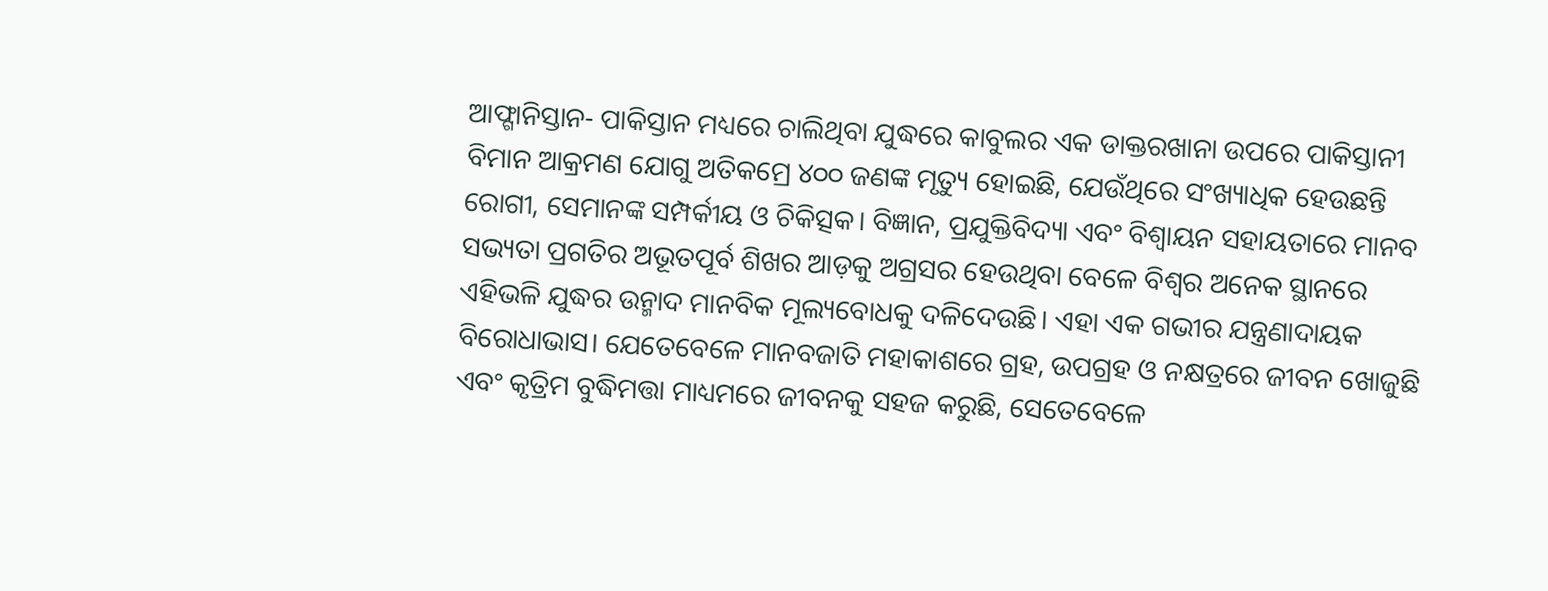ଆଫ୍ଗାନିସ୍ତାନ- ପାକିସ୍ତାନ ମଧ୍ୟରେ ଚାଲିଥିବା ଯୁଦ୍ଧରେ କାବୁଲର ଏକ ଡାକ୍ତରଖାନା ଉପରେ ପାକିସ୍ତାନୀ ବିମାନ ଆକ୍ରମଣ ଯୋଗୁ ଅତିକମ୍ରେ ୪୦୦ ଜଣଙ୍କ ମୃତ୍ୟୁ ହୋଇଛି, ଯେଉଁଥିରେ ସଂଖ୍ୟାଧିକ ହେଉଛନ୍ତି ରୋଗୀ, ସେମାନଙ୍କ ସମ୍ପର୍କୀୟ ଓ ଚିକିତ୍ସକ। ବିଜ୍ଞାନ, ପ୍ରଯୁକ୍ତିବିଦ୍ୟା ଏବଂ ବିଶ୍ୱାୟନ ସହାୟତାରେ ମାନବ ସଭ୍ୟତା ପ୍ରଗତିର ଅଭୂତପୂର୍ବ ଶିଖର ଆଡ଼କୁ ଅଗ୍ରସର ହେଉଥିବା ବେଳେ ବିଶ୍ୱର ଅନେକ ସ୍ଥାନରେ ଏହିଭଳି ଯୁଦ୍ଧର ଉନ୍ମାଦ ମାନବିକ ମୂଲ୍ୟବୋଧକୁ ଦଳିଦେଉଛି। ଏହା ଏକ ଗଭୀର ଯନ୍ତ୍ରଣାଦାୟକ ବିରୋଧାଭାସ। ଯେତେବେଳେ ମାନବଜାତି ମହାକାଶରେ ଗ୍ରହ, ଉପଗ୍ରହ ଓ ନକ୍ଷତ୍ରରେ ଜୀବନ ଖୋଜୁଛି ଏବଂ କୃତ୍ରିମ ବୁଦ୍ଧିମତ୍ତା ମାଧ୍ୟମରେ ଜୀବନକୁ ସହଜ କରୁଛି, ସେତେବେଳେ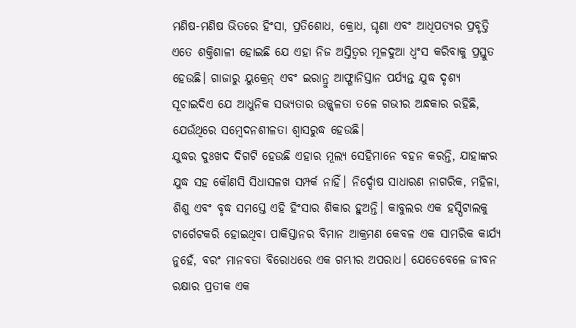ମଣିଷ-ମଣିଷ ଭିତରେ ହିଂସା, ପ୍ରତିଶୋଧ, କ୍ରୋଧ, ଘୃଣା ଏବଂ ଆଧିପତ୍ୟର ପ୍ରବୃତ୍ତି ଏତେ ଶକ୍ତିଶାଳୀ ହୋଇଛି ଯେ ଏହା ନିଜ ଅସ୍ତିତ୍ୱର ମୂଳଦୁଆ ଧ୍ୱଂସ କରିବାକୁ ପ୍ରସ୍ତୁତ ହେଉଛି। ଗାଜାରୁ ୟୁକ୍ରେନ୍ ଏବଂ ଇରାନ୍ରୁ ଆଫ୍ଗାନିସ୍ତାନ ପର୍ଯ୍ୟନ୍ତ ଯୁଦ୍ଧ ଦୃଶ୍ୟ ସୂଚାଇଦିଏ ଯେ ଆଧୁନିକ ସଭ୍ୟତାର ଉଜ୍ଜ୍ୱଳତା ତଳେ ଗଭୀର ଅନ୍ଧକାର ରହିଛି, ଯେଉଁଥିରେ ସମ୍ବେଦନଶୀଳତା ଶ୍ୱାସରୁଦ୍ଧ ହେଉଛି।
ଯୁଦ୍ଧର ଦୁଃଖଦ ଦିଗଟି ହେଉଛି ଏହାର ମୂଲ୍ୟ ସେହିମାନେ ବହନ କରନ୍ତି, ଯାହାଙ୍କର ଯୁଦ୍ଧ ସହ କୌଣସି ସିଧାସଳଖ ସମ୍ପର୍କ ନାହିଁ। ନିର୍ଦ୍ଦୋଷ ସାଧାରଣ ନାଗରିକ, ମହିଳା, ଶିଶୁ ଏବଂ ବୃଦ୍ଧ ସମସ୍ତେ ଏହି ହିଂସାର ଶିକାର ହୁଅନ୍ତି। କାବୁଲର ଏକ ହସ୍ପିଟାଲକୁ ଟାର୍ଗେଟକରି ହୋଇଥିବା ପାକିସ୍ତାନର ବିମାନ ଆକ୍ରମଣ କେବଳ ଏକ ସାମରିକ କାର୍ଯ୍ୟ ନୁହେଁ, ବରଂ ମାନବତା ବିରୋଧରେ ଏକ ଗମ୍ଭୀର ଅପରାଧ। ଯେତେବେଳେ ଜୀବନ ରକ୍ଷାର ପ୍ରତୀକ ଏକ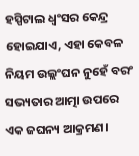ହସ୍ପିଟାଲ ଧ୍ୱଂସର କେନ୍ଦ୍ର ହୋଇଯାଏ, ଏହା କେବଳ ନିୟମ ଉଲ୍ଲଂଘନ ନୁହେଁ ବରଂ ସଭ୍ୟତାର ଆତ୍ମା ଉପରେ ଏକ ଜଘନ୍ୟ ଆକ୍ରମଣ।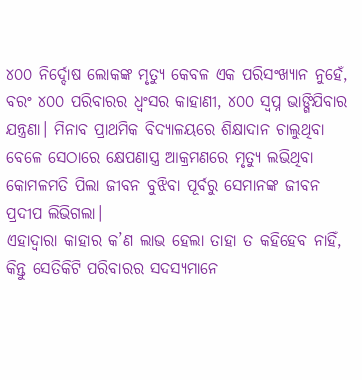୪୦୦ ନିର୍ଦ୍ଦୋଷ ଲୋକଙ୍କ ମୃତ୍ୟୁ କେବଳ ଏକ ପରିସଂଖ୍ୟାନ ନୁହେଁ, ବରଂ ୪୦୦ ପରିବାରର ଧ୍ୱଂସର କାହାଣୀ, ୪୦୦ ସ୍ବପ୍ନ ଭାଙ୍ଗିଯିବାର ଯନ୍ତ୍ରଣା। ମିନାବ ପ୍ରାଥମିକ ବିଦ୍ୟାଳୟରେ ଶିକ୍ଷାଦାନ ଚାଲୁଥିବା ବେଳେ ସେଠାରେ କ୍ଷେପଣାସ୍ତ୍ର ଆକ୍ରମଣରେ ମୃତ୍ୟୁ ଲଭିଥିବା କୋମଳମତି ପିଲା ଜୀବନ ବୁଝିବା ପୂର୍ବରୁ ସେମାନଙ୍କ ଜୀବନ ପ୍ରଦୀପ ଲିଭିଗଲା।
ଏହାଦ୍ବାରା କାହାର କ’ଣ ଲାଭ ହେଲା ତାହା ତ କହିହେବ ନାହିଁ, କିନ୍ତୁ ସେତିକିଟି ପରିବାରର ସଦସ୍ୟମାନେ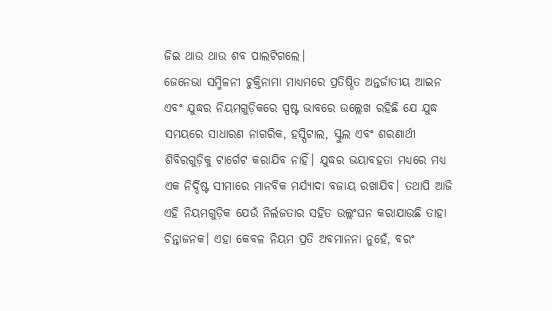ଜିଇ ଥାଉ ଥାଉ ଶବ ପାଲଟିଗଲେ।
ଜେନେଭା ସମ୍ମିଳନୀ ଚୁକ୍ତିନାମା ମାଧ୍ୟମରେ ପ୍ରତିଷ୍ଠିତ ଅନ୍ତର୍ଜାତୀୟ ଆଇନ ଏବଂ ଯୁଦ୍ଧର ନିୟମଗୁଡ଼ିକରେ ସ୍ପଷ୍ଟ ଭାବରେ ଉଲ୍ଲେଖ ରହିଛି ଯେ ଯୁଦ୍ଧ ସମୟରେ ସାଧାରଣ ନାଗରିକ, ହସ୍ପିଟାଲ, ସ୍କୁଲ ଏବଂ ଶରଣାର୍ଥୀ ଶିବିରଗୁଡ଼ିକୁ ଟାର୍ଗେଟ କରାଯିବ ନାହିଁ। ଯୁଦ୍ଧର ଭୟାବହତା ମଧ୍ୟରେ ମଧ୍ୟ ଏକ ନିର୍ଦ୍ଦିଷ୍ଟ ସୀମାରେ ମାନବିକ ମର୍ଯ୍ୟାଦା ବଜାୟ ରଖାଯିବ। ତଥାପି ଆଜି ଏହି ନିୟମଗୁଡ଼ିକ ଯେଉଁ ନିର୍ଲଜତାର ସହିତ ଉଲ୍ଲଂଘନ କରାଯାଉଛି ତାହା ଚିନ୍ତାଜନକ। ଏହା କେବଳ ନିୟମ ପ୍ରତି ଅବମାନନା ନୁହେଁ, ବରଂ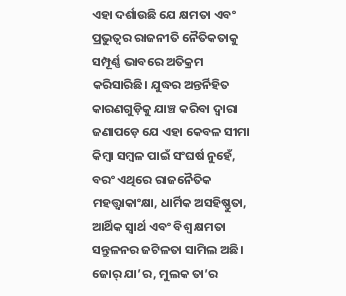ଏହା ଦର୍ଶାଉଛି ଯେ କ୍ଷମତା ଏବଂ ପ୍ରଭୁତ୍ୱର ରାଜନୀତି ନୈତିକତାକୁ ସମ୍ପୂର୍ଣ୍ଣ ଭାବରେ ଅତିକ୍ରମ କରିସାରିଛି। ଯୁଦ୍ଧର ଅନ୍ତର୍ନିହିତ କାରଣଗୁଡ଼ିକୁ ଯାଞ୍ଚ କରିବା ଦ୍ୱାରା ଜଣାପଡ଼େ ଯେ ଏହା କେବଳ ସୀମା କିମ୍ବା ସମ୍ବଳ ପାଇଁ ସଂଘର୍ଷ ନୁହେଁ, ବରଂ ଏଥିରେ ରାଜନୈତିକ ମହତ୍ତ୍ୱାକାଂକ୍ଷା, ଧାର୍ମିକ ଅସହିଷ୍ଣୁତା, ଆର୍ଥିକ ସ୍ବାର୍ଥ ଏବଂ ବିଶ୍ୱ କ୍ଷମତା ସନ୍ତୁଳନର ଜଟିଳତା ସାମିଲ ଅଛି। ଜୋର୍ ଯା’ର, ମୁଲକ ତା’ର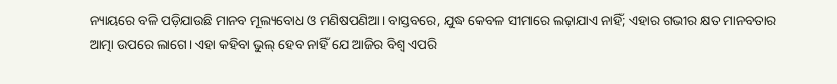ନ୍ୟାୟରେ ବଳି ପଡ଼ିଯାଉଛି ମାନବ ମୂଲ୍ୟବୋଧ ଓ ମଣିଷପଣିଆ। ବାସ୍ତବରେ, ଯୁଦ୍ଧ କେବଳ ସୀମାରେ ଲଢ଼ାଯାଏ ନାହିଁ; ଏହାର ଗଭୀର କ୍ଷତ ମାନବତାର ଆତ୍ମା ଉପରେ ଲାଗେ। ଏହା କହିବା ଭୁଲ୍ ହେବ ନାହିଁ ଯେ ଆଜିର ବିଶ୍ୱ ଏପରି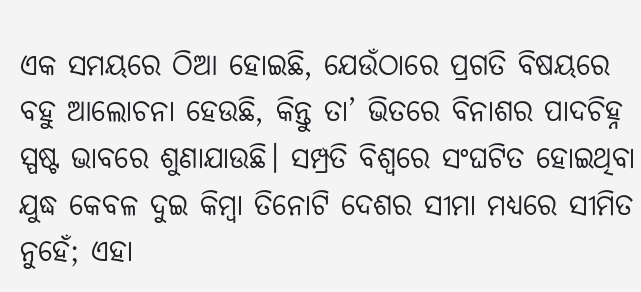ଏକ ସମୟରେ ଠିଆ ହୋଇଛି, ଯେଉଁଠାରେ ପ୍ରଗତି ବିଷୟରେ ବହୁ ଆଲୋଚନା ହେଉଛି, କିନ୍ତୁ ତା’ ଭିତରେ ବିନାଶର ପାଦଚିହ୍ନ ସ୍ପଷ୍ଟ ଭାବରେ ଶୁଣାଯାଉଛି। ସମ୍ପ୍ରତି ବିଶ୍ବରେ ସଂଘଟିତ ହୋଇଥିବା ଯୁଦ୍ଧ କେବଳ ଦୁଇ କିମ୍ବା ତିନୋଟି ଦେଶର ସୀମା ମଧ୍ୟରେ ସୀମିତ ନୁହେଁ; ଏହା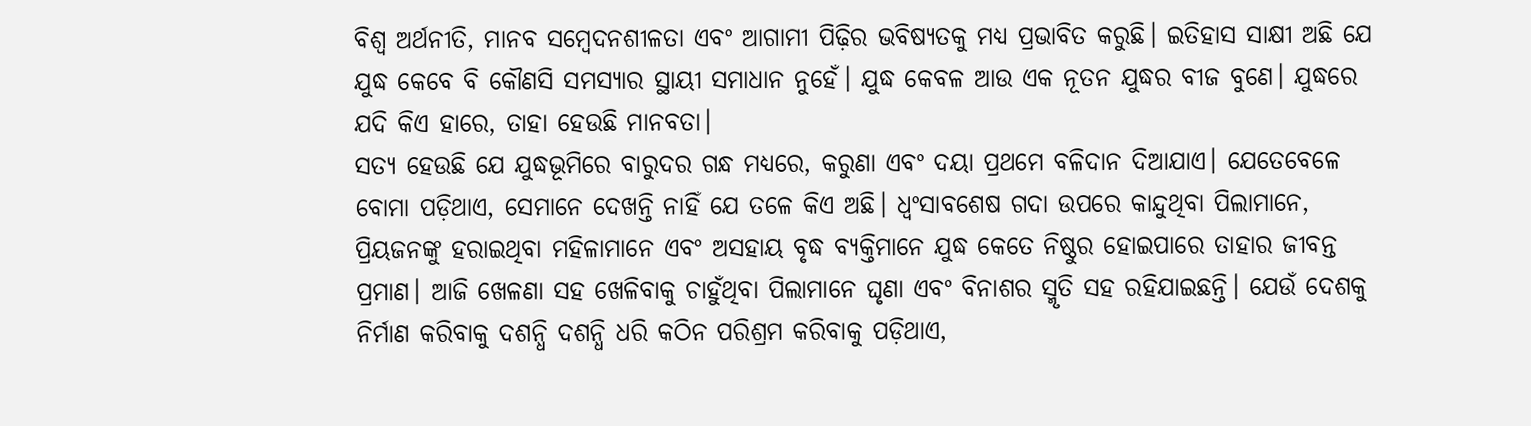ବିଶ୍ୱ ଅର୍ଥନୀତି, ମାନବ ସମ୍ବେଦନଶୀଳତା ଏବଂ ଆଗାମୀ ପିଢ଼ିର ଭବିଷ୍ୟତକୁ ମଧ୍ୟ ପ୍ରଭାବିତ କରୁଛି। ଇତିହାସ ସାକ୍ଷୀ ଅଛି ଯେ ଯୁଦ୍ଧ କେବେ ବି କୌଣସି ସମସ୍ୟାର ସ୍ଥାୟୀ ସମାଧାନ ନୁହେଁ। ଯୁଦ୍ଧ କେବଳ ଆଉ ଏକ ନୂତନ ଯୁଦ୍ଧର ବୀଜ ବୁଣେ। ଯୁଦ୍ଧରେ ଯଦି କିଏ ହାରେ, ତାହା ହେଉଛି ମାନବତା।
ସତ୍ୟ ହେଉଛି ଯେ ଯୁଦ୍ଧଭୂମିରେ ବାରୁଦର ଗନ୍ଧ ମଧ୍ୟରେ, କରୁଣା ଏବଂ ଦୟା ପ୍ରଥମେ ବଳିଦାନ ଦିଆଯାଏ। ଯେତେବେଳେ ବୋମା ପଡ଼ିଥାଏ, ସେମାନେ ଦେଖନ୍ତି ନାହିଁ ଯେ ତଳେ କିଏ ଅଛି। ଧ୍ୱଂସାବଶେଷ ଗଦା ଉପରେ କାନ୍ଦୁଥିବା ପିଲାମାନେ, ପ୍ରିୟଜନଙ୍କୁ ହରାଇଥିବା ମହିଳାମାନେ ଏବଂ ଅସହାୟ ବୃଦ୍ଧ ବ୍ୟକ୍ତିମାନେ ଯୁଦ୍ଧ କେତେ ନିଷ୍ଠୁର ହୋଇପାରେ ତାହାର ଜୀବନ୍ତ ପ୍ରମାଣ। ଆଜି ଖେଳଣା ସହ ଖେଳିବାକୁ ଚାହୁଁଥିବା ପିଲାମାନେ ଘୃଣା ଏବଂ ବିନାଶର ସ୍ମୃତି ସହ ରହିଯାଇଛନ୍ତି। ଯେଉଁ ଦେଶକୁ ନିର୍ମାଣ କରିବାକୁ ଦଶନ୍ଧି ଦଶନ୍ଧି ଧରି କଠିନ ପରିଶ୍ରମ କରିବାକୁ ପଡ଼ିଥାଏ,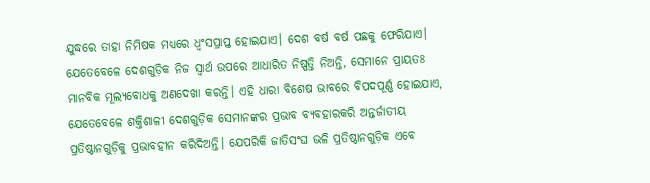ଯୁଦ୍ଧରେ ତାହା ନିମିଷକ ମଧ୍ୟରେ ଧ୍ୱଂସପ୍ରାପ୍ତ ହୋଇଯାଏ। ଦେଶ ବର୍ଷ ବର୍ଷ ପଛକୁ ଫେରିଯାଏ। ଯେତେବେଳେ ଦେଶଗୁଡ଼ିକ ନିଜ ସ୍ବାର୍ଥ ଉପରେ ଆଧାରିତ ନିଷ୍ପତ୍ତି ନିଅନ୍ତି, ସେମାନେ ପ୍ରାୟତଃ ମାନବିକ ମୂଲ୍ୟବୋଧକୁ ଅଣଦେଖା କରନ୍ତି। ଏହି ଧାରା ବିଶେଷ ଭାବରେ ବିପଦପୂର୍ଣ୍ଣ ହୋଇଯାଏ, ଯେତେବେଳେ ଶକ୍ତିଶାଳୀ ଦେଶଗୁଡ଼ିକ ସେମାନଙ୍କର ପ୍ରଭାବ ବ୍ୟବହାରକରି ଅନ୍ତର୍ଜାତୀୟ ପ୍ରତିଷ୍ଠାନଗୁଡ଼ିକୁ ପ୍ରଭାବହୀନ କରିଦିଅନ୍ତି। ଯେପରିକି ଜାତିସଂଘ ଭଳି ପ୍ରତିଷ୍ଠାନଗୁଡ଼ିକ ଏବେ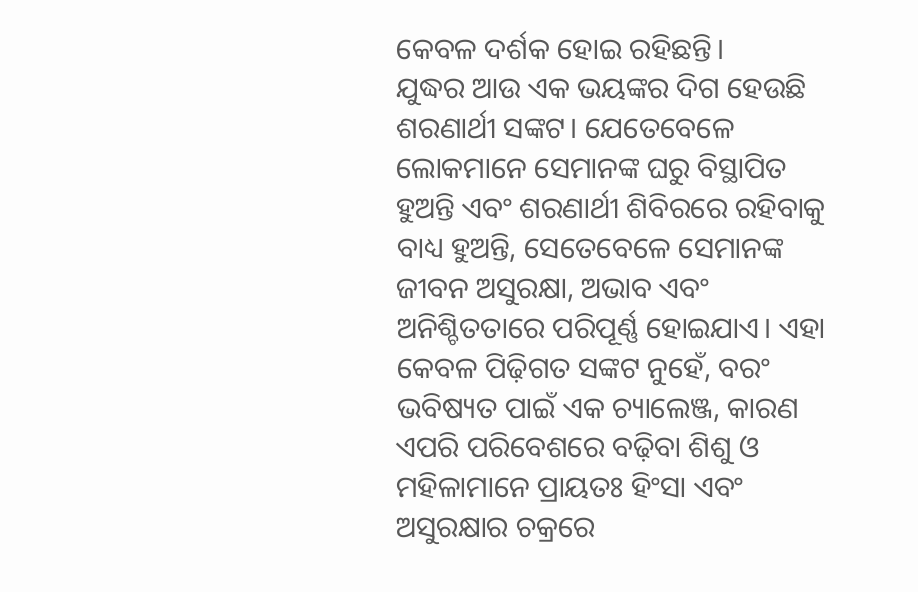କେବଳ ଦର୍ଶକ ହୋଇ ରହିଛନ୍ତି।
ଯୁଦ୍ଧର ଆଉ ଏକ ଭୟଙ୍କର ଦିଗ ହେଉଛି ଶରଣାର୍ଥୀ ସଙ୍କଟ। ଯେତେବେଳେ ଲୋକମାନେ ସେମାନଙ୍କ ଘରୁ ବିସ୍ଥାପିତ ହୁଅନ୍ତି ଏବଂ ଶରଣାର୍ଥୀ ଶିବିରରେ ରହିବାକୁ ବାଧ୍ୟ ହୁଅନ୍ତି, ସେତେବେଳେ ସେମାନଙ୍କ ଜୀବନ ଅସୁରକ୍ଷା, ଅଭାବ ଏବଂ ଅନିଶ୍ଚିତତାରେ ପରିପୂର୍ଣ୍ଣ ହୋଇଯାଏ। ଏହା କେବଳ ପିଢ଼ିଗତ ସଙ୍କଟ ନୁହେଁ, ବରଂ ଭବିଷ୍ୟତ ପାଇଁ ଏକ ଚ୍ୟାଲେଞ୍ଜ, କାରଣ ଏପରି ପରିବେଶରେ ବଢ଼ିବା ଶିଶୁ ଓ ମହିଳାମାନେ ପ୍ରାୟତଃ ହିଂସା ଏବଂ ଅସୁରକ୍ଷାର ଚକ୍ରରେ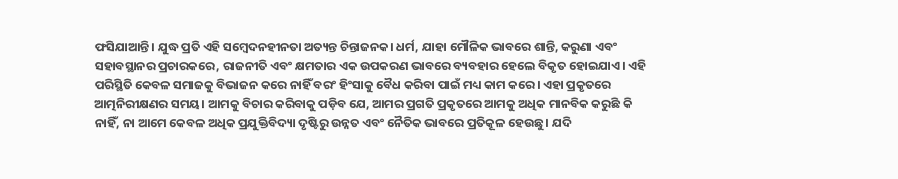ଫସିଯାଆନ୍ତି। ଯୁଦ୍ଧ ପ୍ରତି ଏହି ସମ୍ବେଦନହୀନତା ଅତ୍ୟନ୍ତ ଚିନ୍ତାଜନକ। ଧର୍ମ, ଯାହା ମୌଳିକ ଭାବରେ ଶାନ୍ତି, କରୁଣା ଏବଂ ସହାବସ୍ଥାନର ପ୍ରଚାରକରେ, ରାଜନୀତି ଏବଂ କ୍ଷମତାର ଏକ ଉପକରଣ ଭାବରେ ବ୍ୟବହାର ହେଲେ ବିକୃତ ହୋଇଯାଏ। ଏହି ପରିସ୍ଥିତି କେବଳ ସମାଜକୁ ବିଭାଜନ କରେ ନାହିଁ ବରଂ ହିଂସାକୁ ବୈଧ କରିବା ପାଇଁ ମଧ୍ୟ କାମ କରେ। ଏହା ପ୍ରକୃତରେ ଆତ୍ମନିରୀକ୍ଷଣର ସମୟ। ଆମକୁ ବିଚାର କରିବାକୁ ପଡ଼ିବ ଯେ, ଆମର ପ୍ରଗତି ପ୍ରକୃତରେ ଆମକୁ ଅଧିକ ମାନବିକ କରୁଛି କି ନାହିଁ, ନା ଆମେ କେବଳ ଅଧିକ ପ୍ରଯୁକ୍ତିବିଦ୍ୟା ଦୃଷ୍ଟିରୁ ଉନ୍ନତ ଏବଂ ନୈତିକ ଭାବରେ ପ୍ରତିକୂଳ ହେଉଛୁ। ଯଦି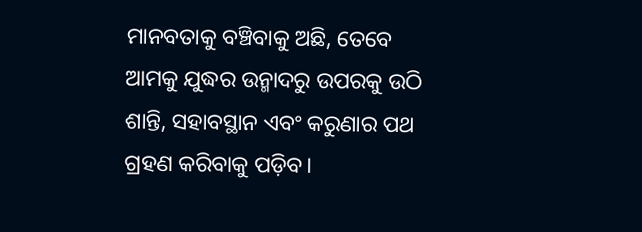ମାନବତାକୁ ବଞ୍ଚିବାକୁ ଅଛି, ତେବେ ଆମକୁ ଯୁଦ୍ଧର ଉନ୍ମାଦରୁ ଉପରକୁ ଉଠି ଶାନ୍ତି, ସହାବସ୍ଥାନ ଏବଂ କରୁଣାର ପଥ ଗ୍ରହଣ କରିବାକୁ ପଡ଼ିବ।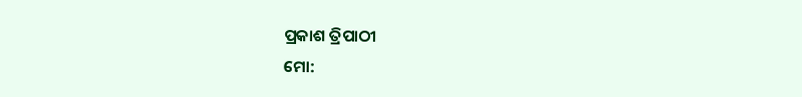ପ୍ରକାଶ ତ୍ରିପାଠୀ
ମୋ: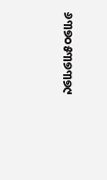୬୩୭୦୫୩୭୩୭୯